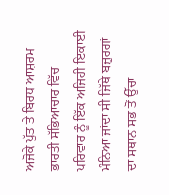ਅਜੋਕੇ ਪੁੱਤ ਤੇ ਬਿਰਧ ਆਸ਼ਰਮ
ਭਾਰਤੀ ਸੱਭਿਆਚਾਰ ਵਿੱਚ ਪਰਿਵਾਰ ਨੂੰ ਇੱਕ ਅਜਿਹੀ ਇਕਾਈ ਮੰਨਿਆ ਜਾਂਦਾ ਸੀ ਜਿੱਥੇ ਬਜ਼ੁਰਗਾਂ ਦਾ ਸਥਾਨ ਸਭ ਤੋਂ ਉੱਚਾ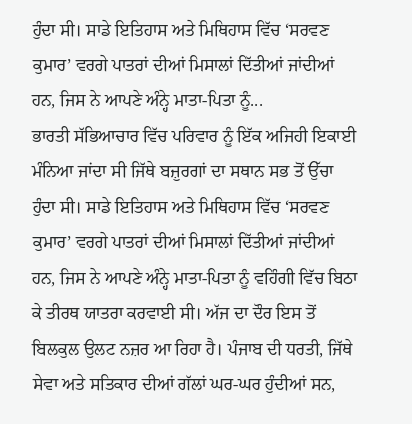ਹੁੰਦਾ ਸੀ। ਸਾਡੇ ਇਤਿਹਾਸ ਅਤੇ ਮਿਥਿਹਾਸ ਵਿੱਚ ‘ਸਰਵਣ ਕੁਮਾਰ’ ਵਰਗੇ ਪਾਤਰਾਂ ਦੀਆਂ ਮਿਸਾਲਾਂ ਦਿੱਤੀਆਂ ਜਾਂਦੀਆਂ ਹਨ, ਜਿਸ ਨੇ ਆਪਣੇ ਅੰਨ੍ਹੇ ਮਾਤਾ-ਪਿਤਾ ਨੂੰ...
ਭਾਰਤੀ ਸੱਭਿਆਚਾਰ ਵਿੱਚ ਪਰਿਵਾਰ ਨੂੰ ਇੱਕ ਅਜਿਹੀ ਇਕਾਈ ਮੰਨਿਆ ਜਾਂਦਾ ਸੀ ਜਿੱਥੇ ਬਜ਼ੁਰਗਾਂ ਦਾ ਸਥਾਨ ਸਭ ਤੋਂ ਉੱਚਾ ਹੁੰਦਾ ਸੀ। ਸਾਡੇ ਇਤਿਹਾਸ ਅਤੇ ਮਿਥਿਹਾਸ ਵਿੱਚ ‘ਸਰਵਣ ਕੁਮਾਰ’ ਵਰਗੇ ਪਾਤਰਾਂ ਦੀਆਂ ਮਿਸਾਲਾਂ ਦਿੱਤੀਆਂ ਜਾਂਦੀਆਂ ਹਨ, ਜਿਸ ਨੇ ਆਪਣੇ ਅੰਨ੍ਹੇ ਮਾਤਾ-ਪਿਤਾ ਨੂੰ ਵਹਿੰਗੀ ਵਿੱਚ ਬਿਠਾ ਕੇ ਤੀਰਥ ਯਾਤਰਾ ਕਰਵਾਈ ਸੀ। ਅੱਜ ਦਾ ਦੌਰ ਇਸ ਤੋਂ ਬਿਲਕੁਲ ਉਲਟ ਨਜ਼ਰ ਆ ਰਿਹਾ ਹੈ। ਪੰਜਾਬ ਦੀ ਧਰਤੀ, ਜਿੱਥੇ ਸੇਵਾ ਅਤੇ ਸਤਿਕਾਰ ਦੀਆਂ ਗੱਲਾਂ ਘਰ-ਘਰ ਹੁੰਦੀਆਂ ਸਨ,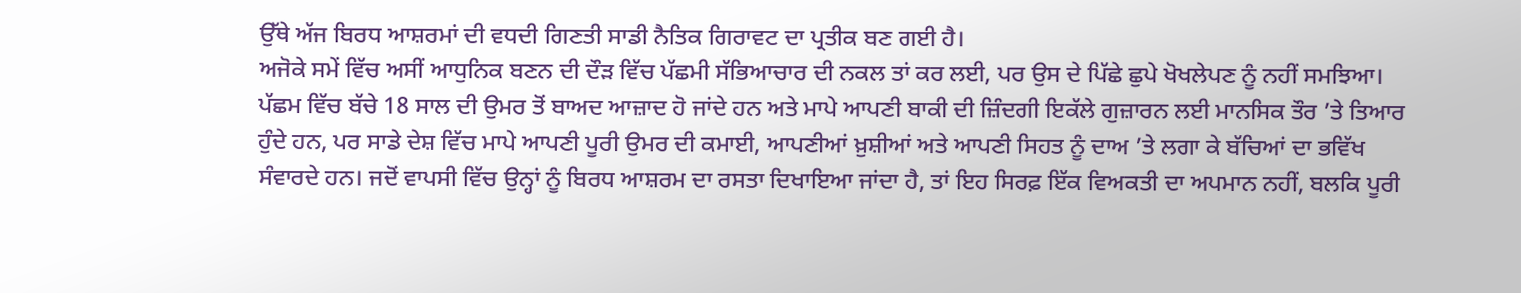ਉੱਥੇ ਅੱਜ ਬਿਰਧ ਆਸ਼ਰਮਾਂ ਦੀ ਵਧਦੀ ਗਿਣਤੀ ਸਾਡੀ ਨੈਤਿਕ ਗਿਰਾਵਟ ਦਾ ਪ੍ਰਤੀਕ ਬਣ ਗਈ ਹੈ।
ਅਜੋਕੇ ਸਮੇਂ ਵਿੱਚ ਅਸੀਂ ਆਧੁਨਿਕ ਬਣਨ ਦੀ ਦੌੜ ਵਿੱਚ ਪੱਛਮੀ ਸੱਭਿਆਚਾਰ ਦੀ ਨਕਲ ਤਾਂ ਕਰ ਲਈ, ਪਰ ਉਸ ਦੇ ਪਿੱਛੇ ਛੁਪੇ ਖੋਖਲੇਪਣ ਨੂੰ ਨਹੀਂ ਸਮਝਿਆ। ਪੱਛਮ ਵਿੱਚ ਬੱਚੇ 18 ਸਾਲ ਦੀ ਉਮਰ ਤੋਂ ਬਾਅਦ ਆਜ਼ਾਦ ਹੋ ਜਾਂਦੇ ਹਨ ਅਤੇ ਮਾਪੇ ਆਪਣੀ ਬਾਕੀ ਦੀ ਜ਼ਿੰਦਗੀ ਇਕੱਲੇ ਗੁਜ਼ਾਰਨ ਲਈ ਮਾਨਸਿਕ ਤੌਰ ’ਤੇ ਤਿਆਰ ਹੁੰਦੇ ਹਨ, ਪਰ ਸਾਡੇ ਦੇਸ਼ ਵਿੱਚ ਮਾਪੇ ਆਪਣੀ ਪੂਰੀ ਉਮਰ ਦੀ ਕਮਾਈ, ਆਪਣੀਆਂ ਖ਼ੁਸ਼ੀਆਂ ਅਤੇ ਆਪਣੀ ਸਿਹਤ ਨੂੰ ਦਾਅ ’ਤੇ ਲਗਾ ਕੇ ਬੱਚਿਆਂ ਦਾ ਭਵਿੱਖ ਸੰਵਾਰਦੇ ਹਨ। ਜਦੋਂ ਵਾਪਸੀ ਵਿੱਚ ਉਨ੍ਹਾਂ ਨੂੰ ਬਿਰਧ ਆਸ਼ਰਮ ਦਾ ਰਸਤਾ ਦਿਖਾਇਆ ਜਾਂਦਾ ਹੈ, ਤਾਂ ਇਹ ਸਿਰਫ਼ ਇੱਕ ਵਿਅਕਤੀ ਦਾ ਅਪਮਾਨ ਨਹੀਂ, ਬਲਕਿ ਪੂਰੀ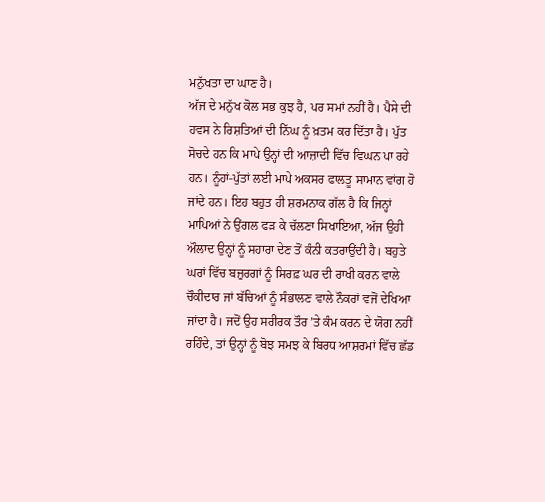ਮਨੁੱਖਤਾ ਦਾ ਘਾਣ ਹੈ।
ਅੱਜ ਦੇ ਮਨੁੱਖ ਕੋਲ ਸਭ ਕੁਝ ਹੈ, ਪਰ ਸਮਾਂ ਨਹੀਂ ਹੈ। ਪੈਸੇ ਦੀ ਹਵਸ ਨੇ ਰਿਸ਼ਤਿਆਂ ਦੀ ਨਿੱਘ ਨੂੰ ਖ਼ਤਮ ਕਰ ਦਿੱਤਾ ਹੈ। ਪੁੱਤ ਸੋਚਦੇ ਹਨ ਕਿ ਮਾਪੇ ਉਨ੍ਹਾਂ ਦੀ ਆਜ਼ਾਦੀ ਵਿੱਚ ਵਿਘਨ ਪਾ ਰਹੇ ਹਨ। ਨੂੰਹਾਂ-ਪੁੱਤਾਂ ਲਈ ਮਾਪੇ ਅਕਸਰ ਫਾਲਤੂ ਸਾਮਾਨ ਵਾਂਗ ਹੋ ਜਾਂਦੇ ਹਨ। ਇਹ ਬਹੁਤ ਹੀ ਸ਼ਰਮਨਾਕ ਗੱਲ ਹੈ ਕਿ ਜਿਨ੍ਹਾਂ ਮਾਪਿਆਂ ਨੇ ਉਂਗਲ ਫੜ ਕੇ ਚੱਲਣਾ ਸਿਖਾਇਆ, ਅੱਜ ਉਹੀ ਔਲਾਦ ਉਨ੍ਹਾਂ ਨੂੰ ਸਹਾਰਾ ਦੇਣ ਤੋਂ ਕੰਨੀ ਕਤਰਾਉਂਦੀ ਹੈ। ਬਹੁਤੇ ਘਰਾਂ ਵਿੱਚ ਬਜ਼ੁਰਗਾਂ ਨੂੰ ਸਿਰਫ਼ ਘਰ ਦੀ ਰਾਖੀ ਕਰਨ ਵਾਲੇ ਚੌਕੀਦਾਰ ਜਾਂ ਬੱਚਿਆਂ ਨੂੰ ਸੰਭਾਲਣ ਵਾਲੇ ਨੌਕਰਾਂ ਵਜੋਂ ਦੇਖਿਆ ਜਾਂਦਾ ਹੈ। ਜਦੋਂ ਉਹ ਸਰੀਰਕ ਤੌਰ ’ਤੇ ਕੰਮ ਕਰਨ ਦੇ ਯੋਗ ਨਹੀਂ ਰਹਿੰਦੇ, ਤਾਂ ਉਨ੍ਹਾਂ ਨੂੰ ਬੋਝ ਸਮਝ ਕੇ ਬਿਰਧ ਆਸ਼ਰਮਾਂ ਵਿੱਚ ਛੱਡ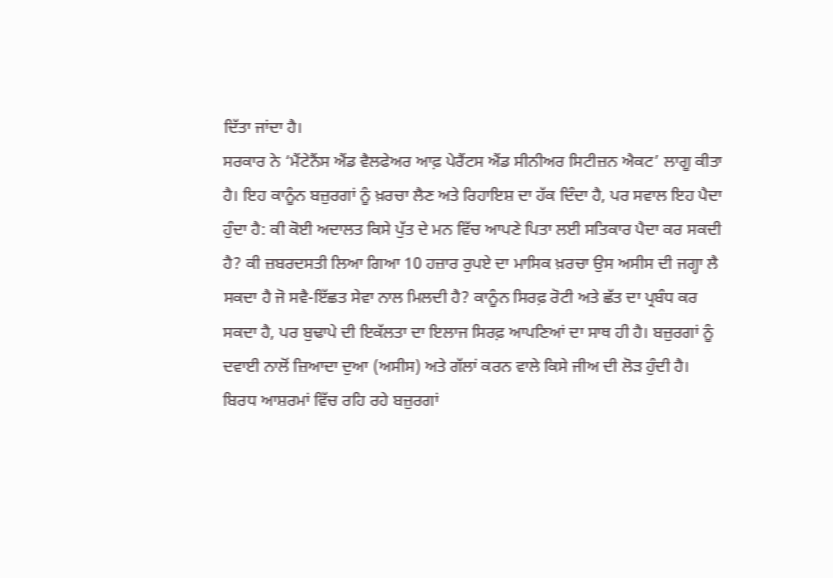ਦਿੱਤਾ ਜਾਂਦਾ ਹੈ।
ਸਰਕਾਰ ਨੇ ‘ਮੈਂਟੇਨੈਂਸ ਐਂਡ ਵੈਲਫੇਅਰ ਆਫ਼ ਪੇਰੈਂਟਸ ਐਂਡ ਸੀਨੀਅਰ ਸਿਟੀਜ਼ਨ ਐਕਟ’ ਲਾਗੂ ਕੀਤਾ ਹੈ। ਇਹ ਕਾਨੂੰਨ ਬਜ਼ੁਰਗਾਂ ਨੂੰ ਖ਼ਰਚਾ ਲੈਣ ਅਤੇ ਰਿਹਾਇਸ਼ ਦਾ ਹੱਕ ਦਿੰਦਾ ਹੈ, ਪਰ ਸਵਾਲ ਇਹ ਪੈਦਾ ਹੁੰਦਾ ਹੈ: ਕੀ ਕੋਈ ਅਦਾਲਤ ਕਿਸੇ ਪੁੱਤ ਦੇ ਮਨ ਵਿੱਚ ਆਪਣੇ ਪਿਤਾ ਲਈ ਸਤਿਕਾਰ ਪੈਦਾ ਕਰ ਸਕਦੀ ਹੈ? ਕੀ ਜ਼ਬਰਦਸਤੀ ਲਿਆ ਗਿਆ 10 ਹਜ਼ਾਰ ਰੁਪਏ ਦਾ ਮਾਸਿਕ ਖ਼ਰਚਾ ਉਸ ਅਸੀਸ ਦੀ ਜਗ੍ਹਾ ਲੈ ਸਕਦਾ ਹੈ ਜੋ ਸਵੈ-ਇੱਛਤ ਸੇਵਾ ਨਾਲ ਮਿਲਦੀ ਹੈ? ਕਾਨੂੰਨ ਸਿਰਫ਼ ਰੋਟੀ ਅਤੇ ਛੱਤ ਦਾ ਪ੍ਰਬੰਧ ਕਰ ਸਕਦਾ ਹੈ, ਪਰ ਬੁਢਾਪੇ ਦੀ ਇਕੱਲਤਾ ਦਾ ਇਲਾਜ ਸਿਰਫ਼ ਆਪਣਿਆਂ ਦਾ ਸਾਥ ਹੀ ਹੈ। ਬਜ਼ੁਰਗਾਂ ਨੂੰ ਦਵਾਈ ਨਾਲੋਂ ਜ਼ਿਆਦਾ ਦੁਆ (ਅਸੀਸ) ਅਤੇ ਗੱਲਾਂ ਕਰਨ ਵਾਲੇ ਕਿਸੇ ਜੀਅ ਦੀ ਲੋੜ ਹੁੰਦੀ ਹੈ।
ਬਿਰਧ ਆਸ਼ਰਮਾਂ ਵਿੱਚ ਰਹਿ ਰਹੇ ਬਜ਼ੁਰਗਾਂ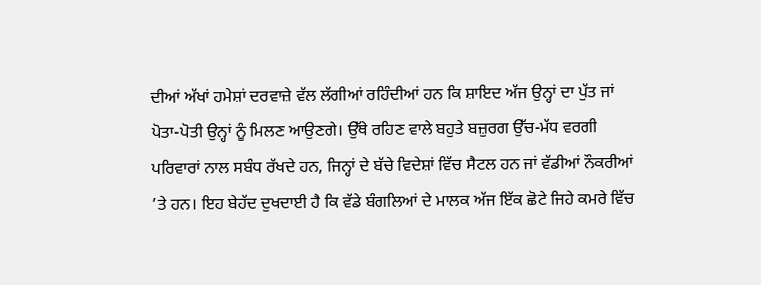ਦੀਆਂ ਅੱਖਾਂ ਹਮੇਸ਼ਾਂ ਦਰਵਾਜ਼ੇ ਵੱਲ ਲੱਗੀਆਂ ਰਹਿੰਦੀਆਂ ਹਨ ਕਿ ਸ਼ਾਇਦ ਅੱਜ ਉਨ੍ਹਾਂ ਦਾ ਪੁੱਤ ਜਾਂ ਪੋਤਾ-ਪੋਤੀ ਉਨ੍ਹਾਂ ਨੂੰ ਮਿਲਣ ਆਉਣਗੇ। ਉੱਥੇ ਰਹਿਣ ਵਾਲੇ ਬਹੁਤੇ ਬਜ਼ੁਰਗ ਉੱਚ-ਮੱਧ ਵਰਗੀ ਪਰਿਵਾਰਾਂ ਨਾਲ ਸਬੰਧ ਰੱਖਦੇ ਹਨ, ਜਿਨ੍ਹਾਂ ਦੇ ਬੱਚੇ ਵਿਦੇਸ਼ਾਂ ਵਿੱਚ ਸੈਟਲ ਹਨ ਜਾਂ ਵੱਡੀਆਂ ਨੌਕਰੀਆਂ ’ਤੇ ਹਨ। ਇਹ ਬੇਹੱਦ ਦੁਖਦਾਈ ਹੈ ਕਿ ਵੱਡੇ ਬੰਗਲਿਆਂ ਦੇ ਮਾਲਕ ਅੱਜ ਇੱਕ ਛੋਟੇ ਜਿਹੇ ਕਮਰੇ ਵਿੱਚ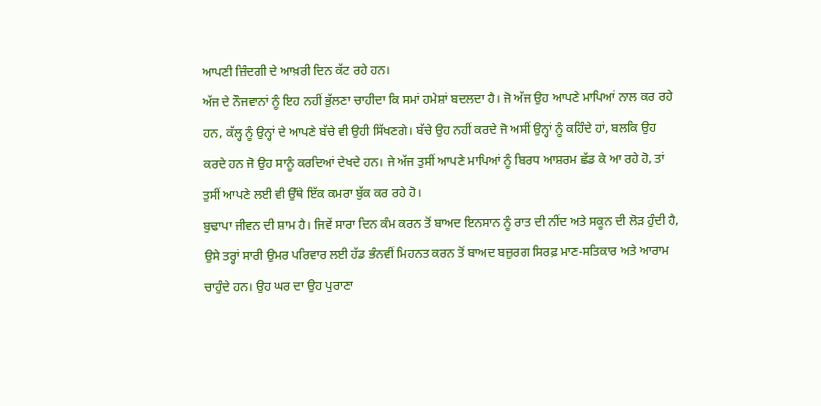ਆਪਣੀ ਜ਼ਿੰਦਗੀ ਦੇ ਆਖ਼ਰੀ ਦਿਨ ਕੱਟ ਰਹੇ ਹਨ।
ਅੱਜ ਦੇ ਨੌਜਵਾਨਾਂ ਨੂੰ ਇਹ ਨਹੀਂ ਭੁੱਲਣਾ ਚਾਹੀਦਾ ਕਿ ਸਮਾਂ ਹਮੇਸ਼ਾਂ ਬਦਲਦਾ ਹੈ। ਜੋ ਅੱਜ ਉਹ ਆਪਣੇ ਮਾਪਿਆਂ ਨਾਲ ਕਰ ਰਹੇ ਹਨ, ਕੱਲ੍ਹ ਨੂੰ ਉਨ੍ਹਾਂ ਦੇ ਆਪਣੇ ਬੱਚੇ ਵੀ ਉਹੀ ਸਿੱਖਣਗੇ। ਬੱਚੇ ਉਹ ਨਹੀਂ ਕਰਦੇ ਜੋ ਅਸੀਂ ਉਨ੍ਹਾਂ ਨੂੰ ਕਹਿੰਦੇ ਹਾਂ, ਬਲਕਿ ਉਹ ਕਰਦੇ ਹਨ ਜੋ ਉਹ ਸਾਨੂੰ ਕਰਦਿਆਂ ਦੇਖਦੇ ਹਨ। ਜੇ ਅੱਜ ਤੁਸੀਂ ਆਪਣੇ ਮਾਪਿਆਂ ਨੂੰ ਬਿਰਧ ਆਸ਼ਰਮ ਛੱਡ ਕੇ ਆ ਰਹੇ ਹੋ, ਤਾਂ ਤੁਸੀਂ ਆਪਣੇ ਲਈ ਵੀ ਉੱਥੇ ਇੱਕ ਕਮਰਾ ਬੁੱਕ ਕਰ ਰਹੇ ਹੋ।
ਬੁਢਾਪਾ ਜੀਵਨ ਦੀ ਸ਼ਾਮ ਹੈ। ਜਿਵੇਂ ਸਾਰਾ ਦਿਨ ਕੰਮ ਕਰਨ ਤੋਂ ਬਾਅਦ ਇਨਸਾਨ ਨੂੰ ਰਾਤ ਦੀ ਨੀਂਦ ਅਤੇ ਸਕੂਨ ਦੀ ਲੋੜ ਹੁੰਦੀ ਹੈ, ਉਸੇ ਤਰ੍ਹਾਂ ਸਾਰੀ ਉਮਰ ਪਰਿਵਾਰ ਲਈ ਹੱਡ ਭੰਨਵੀਂ ਮਿਹਨਤ ਕਰਨ ਤੋਂ ਬਾਅਦ ਬਜ਼ੁਰਗ ਸਿਰਫ਼ ਮਾਣ-ਸਤਿਕਾਰ ਅਤੇ ਆਰਾਮ ਚਾਹੁੰਦੇ ਹਨ। ਉਹ ਘਰ ਦਾ ਉਹ ਪੁਰਾਣਾ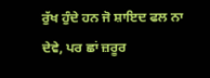ਰੁੱਖ ਹੁੰਦੇ ਹਨ ਜੋ ਸ਼ਾਇਦ ਫਲ ਨਾ ਦੇਵੇ, ਪਰ ਛਾਂ ਜ਼ਰੂਰ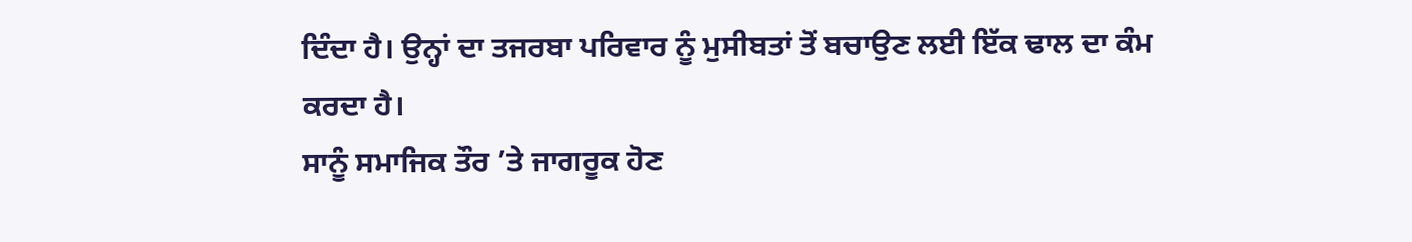ਦਿੰਦਾ ਹੈ। ਉਨ੍ਹਾਂ ਦਾ ਤਜਰਬਾ ਪਰਿਵਾਰ ਨੂੰ ਮੁਸੀਬਤਾਂ ਤੋਂ ਬਚਾਉਣ ਲਈ ਇੱਕ ਢਾਲ ਦਾ ਕੰਮ ਕਰਦਾ ਹੈ।
ਸਾਨੂੰ ਸਮਾਜਿਕ ਤੌਰ ’ਤੇ ਜਾਗਰੂਕ ਹੋਣ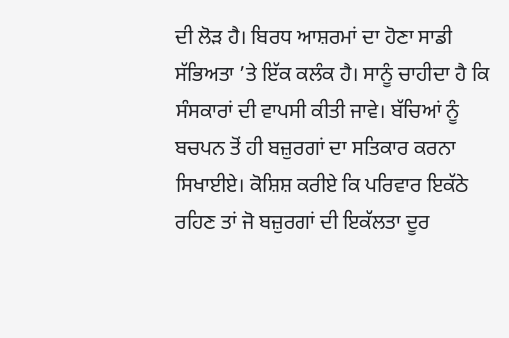ਦੀ ਲੋੜ ਹੈ। ਬਿਰਧ ਆਸ਼ਰਮਾਂ ਦਾ ਹੋਣਾ ਸਾਡੀ ਸੱਭਿਅਤਾ ’ਤੇ ਇੱਕ ਕਲੰਕ ਹੈ। ਸਾਨੂੰ ਚਾਹੀਦਾ ਹੈ ਕਿ ਸੰਸਕਾਰਾਂ ਦੀ ਵਾਪਸੀ ਕੀਤੀ ਜਾਵੇ। ਬੱਚਿਆਂ ਨੂੰ ਬਚਪਨ ਤੋਂ ਹੀ ਬਜ਼ੁਰਗਾਂ ਦਾ ਸਤਿਕਾਰ ਕਰਨਾ ਸਿਖਾਈਏ। ਕੋਸ਼ਿਸ਼ ਕਰੀਏ ਕਿ ਪਰਿਵਾਰ ਇਕੱਠੇ ਰਹਿਣ ਤਾਂ ਜੋ ਬਜ਼ੁਰਗਾਂ ਦੀ ਇਕੱਲਤਾ ਦੂਰ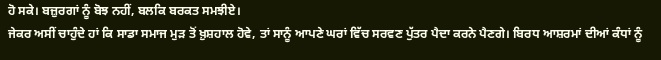ਹੋ ਸਕੇ। ਬਜ਼ੁਰਗਾਂ ਨੂੰ ਬੋਝ ਨਹੀਂ, ਬਲਕਿ ਬਰਕਤ ਸਮਝੀਏ।
ਜੇਕਰ ਅਸੀਂ ਚਾਹੁੰਦੇ ਹਾਂ ਕਿ ਸਾਡਾ ਸਮਾਜ ਮੁੜ ਤੋਂ ਖ਼ੁਸ਼ਹਾਲ ਹੋਵੇ, ਤਾਂ ਸਾਨੂੰ ਆਪਣੇ ਘਰਾਂ ਵਿੱਚ ਸਰਵਣ ਪੁੱਤਰ ਪੈਦਾ ਕਰਨੇ ਪੈਣਗੇ। ਬਿਰਧ ਆਸ਼ਰਮਾਂ ਦੀਆਂ ਕੰਧਾਂ ਨੂੰ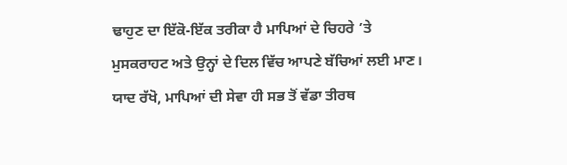ਢਾਹੁਣ ਦਾ ਇੱਕੋ-ਇੱਕ ਤਰੀਕਾ ਹੈ ਮਾਪਿਆਂ ਦੇ ਚਿਹਰੇ ’ਤੇ ਮੁਸਕਰਾਹਟ ਅਤੇ ਉਨ੍ਹਾਂ ਦੇ ਦਿਲ ਵਿੱਚ ਆਪਣੇ ਬੱਚਿਆਂ ਲਈ ਮਾਣ। ਯਾਦ ਰੱਖੋ, ਮਾਪਿਆਂ ਦੀ ਸੇਵਾ ਹੀ ਸਭ ਤੋਂ ਵੱਡਾ ਤੀਰਥ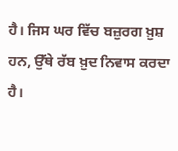ਹੈ। ਜਿਸ ਘਰ ਵਿੱਚ ਬਜ਼ੁਰਗ ਖ਼ੁਸ਼ ਹਨ, ਉੱਥੇ ਰੱਬ ਖ਼ੁਦ ਨਿਵਾਸ ਕਰਦਾ ਹੈ।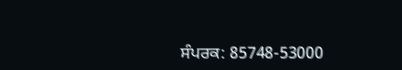ਸੰਪਰਕ: 85748-53000